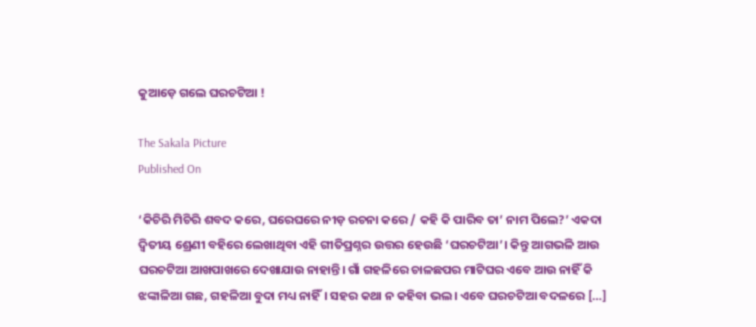କୁଆଡ଼େ ଗଲେ ଘରଚଟିଆ !

The Sakala Picture
Published On

‘କିଚିରି ମିଚିରି ଶବଦ କରେ, ଘରେଘରେ ନୀଡ଼ ରଚନା କରେ / କହି କି ପାରିବ ତା’ ନାମ ପିଲେ?’ ଏକଦା ଦ୍ୱିତୀୟ ଶ୍ରେଣୀ ବହିରେ ଲେଖାଥିବା ଏହି ଗୀତିପ୍ରଶ୍ନର ଉତ୍ତର ହେଉଛି ‘ଘରଚଟିଆ’। କିନ୍ତୁ ଆଗଭଳି ଆଉ ଘରଚଟିଆ ଆଖପାଖରେ ଦେଖାଯାଉ ନାହାନ୍ତି। ଗାଁ ଗହଳିରେ ଚାଳଛପର ମାଟିଘର ଏବେ ଆଉ ନାହିଁ କି ଝଙ୍କାଳିଆ ଗଛ, ଗହଳିଆ ବୁଦା ମଧ୍ୟ ନାହିଁ। ସହର କଥା ନ କହିବା ଭଲ। ଏବେ ଘରଚଟିଆ ବଦଳରେ […]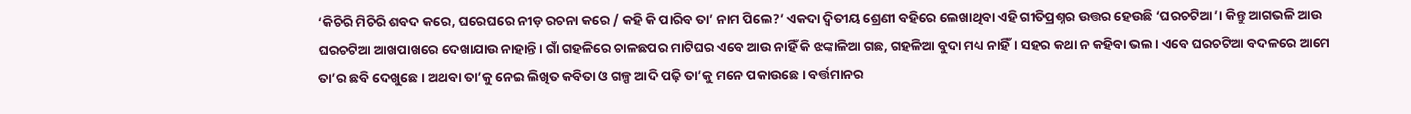‘କିଚିରି ମିଚିରି ଶବଦ କରେ, ଘରେଘରେ ନୀଡ଼ ରଚନା କରେ / କହି କି ପାରିବ ତା’ ନାମ ପିଲେ?’ ଏକଦା ଦ୍ୱିତୀୟ ଶ୍ରେଣୀ ବହିରେ ଲେଖାଥିବା ଏହି ଗୀତିପ୍ରଶ୍ନର ଉତ୍ତର ହେଉଛି ‘ଘରଚଟିଆ’। କିନ୍ତୁ ଆଗଭଳି ଆଉ ଘରଚଟିଆ ଆଖପାଖରେ ଦେଖାଯାଉ ନାହାନ୍ତି। ଗାଁ ଗହଳିରେ ଚାଳଛପର ମାଟିଘର ଏବେ ଆଉ ନାହିଁ କି ଝଙ୍କାଳିଆ ଗଛ, ଗହଳିଆ ବୁଦା ମଧ୍ୟ ନାହିଁ। ସହର କଥା ନ କହିବା ଭଲ। ଏବେ ଘରଚଟିଆ ବଦଳରେ ଆମେ ତା’ର ଛବି ଦେଖୁଛେ। ଅଥବା ତା’କୁ ନେଇ ଲିଖିତ କବିତା ଓ ଗଳ୍ପ ଆଦି ପଢ଼ି ତା’କୁ ମନେ ପକାଉଛେ। ବର୍ତ୍ତମାନର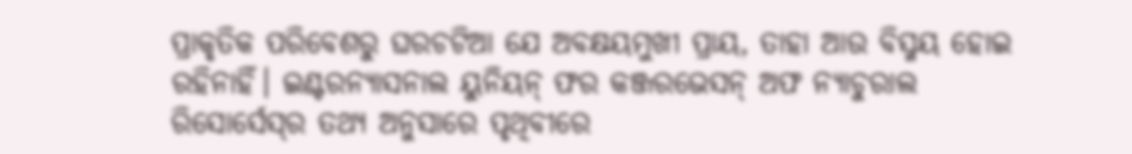ପ୍ରାକୃତିକ ପରିବେଶରୁ ଘରଚଟିଆ ଯେ ଅବକ୍ଷୟମୁଖୀ ପ୍ରାୟ, ତାହା ଆଉ ବିସ୍ମୟ ହୋଇ ରହିନାହିଁ। ଇଣ୍ଟରନ୍ୟାସନାଲ ୟୁନିୟନ୍‌‌ ଫର କଞ୍ଜରଭେସନ୍‌‌ ଅଫ ନ୍ୟାଚୁରାଲ ରିସୋର୍ସେସ୍‌‌ର ତଥ୍ୟ ଅନୁସାରେ ପୃଥିବୀରେ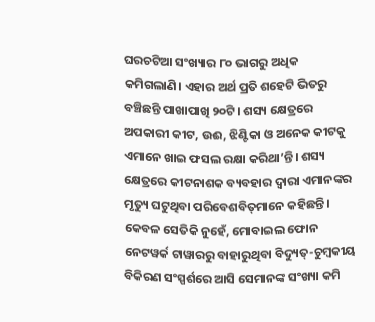ଘରଚଟିଆ ସଂଖ୍ୟାର ୮୦ ଭାଗରୁ ଅଧିକ କମିଗଲାଣି। ଏହାର ଅର୍ଥ ପ୍ରତି ଶହେଟି ଭିତରୁ ବଞ୍ଚିଛନ୍ତି ପାଖାପାଖି ୨୦ଟି। ଶସ୍ୟ କ୍ଷେତ୍ରରେ ଅପକାରୀ କୀଟ, ଉଈ, ଝିଣ୍ଟିକା ଓ ଅନେକ କୀଟକୁ ଏମାନେ ଖାଇ ଫସଲ ରକ୍ଷା କରିଥା’ନ୍ତି। ଶସ୍ୟ କ୍ଷେତ୍ରରେ କୀଟନାଶକ ବ୍ୟବହାର ଦ୍ୱାରା ଏମାନଙ୍କର ମୃତ୍ୟୁ ଘଟୁଥିବା ପରିବେଶବିତ୍‌‌ମାନେ କହିଛନ୍ତି। କେବଳ ସେତିକି ନୁହେଁ, ମୋବାଇଲ ଫୋନ ନେଟୱର୍କ ଟାୱାରରୁ ବାହାରୁଥିବା ବିଦ୍ୟୁତ୍‌‌-ଚୁମ୍ୱକୀୟ ବିକିରଣ ସଂସ୍ପର୍ଶରେ ଆସି ସେମାନଙ୍କ ସଂଖ୍ୟା କମି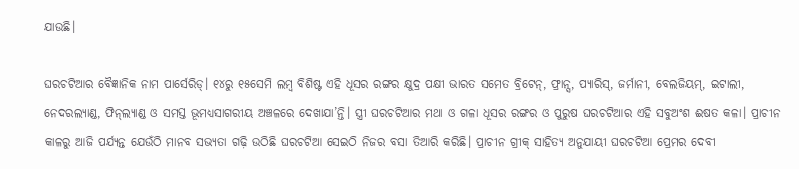ଯାଉଛି।

ଘରଚଟିଆର ବୈଜ୍ଞାନିକ ନାମ ପାର୍ସେରିଡ୍‌‌। ୧୪ରୁ ୧୫ସେମି ଲମ୍ବ ବିଶିଷ୍ଟ ଏହି ଧୂସର ରଙ୍ଗର କ୍ଷୁଦ୍ର ପକ୍ଷୀ ଭାରତ ସମେତ ବ୍ରିଟେନ୍‌‌, ଫ୍ରାନ୍ସ, ପ୍ୟାରିସ୍‌‌, ଜର୍ମାନୀ, ବେଲଜିୟମ୍‌‌, ଇଟାଲୀ, ନେଦରଲ୍ୟାଣ୍ଡ, ଫିନ୍‌‌ଲ୍ୟାଣ୍ଡ ଓ ସମସ୍ତ ଭୂମଧ୍ୟସାଗରୀୟ ଅଞ୍ଚଳରେ ଦେଖାଯା’ନ୍ତି। ସ୍ତ୍ରୀ ଘରଚଟିଆର ମଥା ଓ ଗଳା ଧୂସର ରଙ୍ଗର ଓ ପୁରୁଷ ଘରଚଟିଆର ଏହି ସବୁଅଂଶ ଈଷତ କଳା। ପ୍ରାଚୀନ କାଳରୁ ଆଜି ପର୍ଯ୍ୟନ୍ତ ଯେଉଁଠି ମାନବ ସଭ୍ୟତା ଗଢ଼ି ଉଠିଛି ଘରଚଟିଆ ସେଇଠି ନିଜର ବସା ତିଆରି କରିଛି। ପ୍ରାଚୀନ ଗ୍ରୀକ୍‌‌ ସାହିତ୍ୟ ଅନୁଯାୟୀ ଘରଚଟିଆ ପ୍ରେମର ଦେବୀ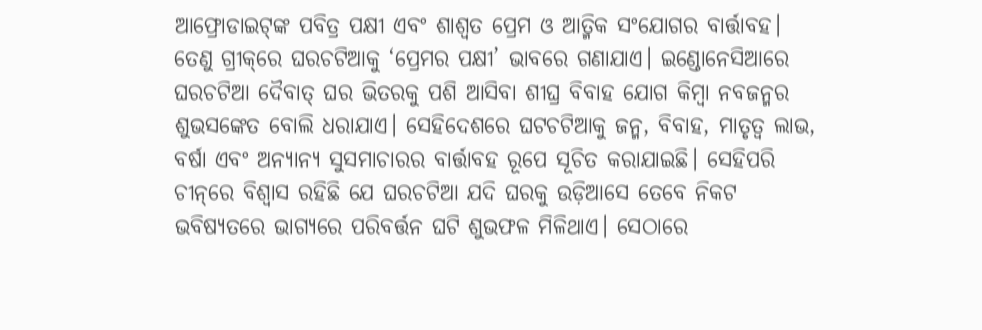ଆଫ୍ରୋଡାଇଟ୍‌‌ଙ୍କ ପବିତ୍ର ପକ୍ଷୀ ଏବଂ ଶାଶ୍ୱତ ପ୍ରେମ ଓ ଆତ୍ମିକ ସଂଯୋଗର ବାର୍ତ୍ତାବହ। ତେଣୁ ଗ୍ରୀକ୍‌‌ରେ ଘରଚଟିଆକୁ ‘ପ୍ରେମର ପକ୍ଷୀ’ ଭାବରେ ଗଣାଯାଏ। ଇଣ୍ଡୋନେସିଆରେ ଘରଚଟିଆ ଦୈବାତ୍‌‌ ଘର ଭିତରକୁ ପଶି ଆସିବା ଶୀଘ୍ର ବିବାହ ଯୋଗ କିମ୍ୱା ନବଜନ୍ମର ଶୁଭସଙ୍କେତ ବୋଲି ଧରାଯାଏ। ସେହିଦେଶରେ ଘଟଚଟିଆକୁ ଜନ୍ମ, ବିବାହ, ମାତୃତ୍ୱ ଲାଭ, ବର୍ଷା ଏବଂ ଅନ୍ୟାନ୍ୟ ସୁସମାଚାରର ବାର୍ତ୍ତାବହ ରୂପେ ସୂଚିତ କରାଯାଇଛି। ସେହିପରି ଚୀନ୍‌‌ରେ ବିଶ୍ୱାସ ରହିଛି ଯେ ଘରଚଟିଆ ଯଦି ଘରକୁ ଉଡ଼ିଆସେ ତେବେ ନିକଟ ଭବିଷ୍ୟତରେ ଭାଗ୍ୟରେ ପରିବର୍ତ୍ତନ ଘଟି ଶୁଭଫଳ ମିଳିଥାଏ। ସେଠାରେ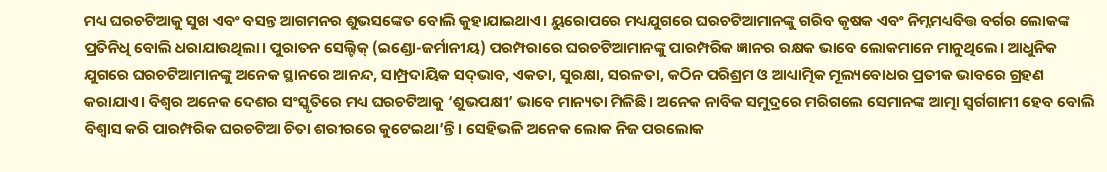ମଧ୍ୟ ଘରଚଟିଆକୁ ସୁଖ ଏବଂ ବସନ୍ତ ଆଗମନର ଶୁଭସଙ୍କେତ ବୋଲି କୁହାଯାଇଥାଏ। ୟୁରୋପରେ ମଧ୍ୟଯୁଗରେ ଘରଚଟିଆମାନଙ୍କୁ ଗରିବ କୃଷକ ଏବଂ ନିମ୍ନମଧ୍ୟବିତ୍ତ ବର୍ଗର ଲୋକଙ୍କ ପ୍ରତିନିଧି ବୋଲି ଧରାଯାଉଥିଲା। ପୁରାତନ ସେଲ୍ଟିକ୍‌‌ (ଇଣ୍ଡୋ-ଜର୍ମାନୀୟ) ପରମ୍ପରାରେ ଘରଚଟିଆମାନଙ୍କୁ ପାରମ୍ପରିକ ଜ୍ଞାନର ରକ୍ଷକ ଭାବେ ଲୋକମାନେ ମାନୁଥିଲେ। ଆଧୁନିକ ଯୁଗରେ ଘରଚଟିଆମାନଙ୍କୁ ଅନେକ ସ୍ଥାନରେ ଆନନ୍ଦ, ସାମ୍ପ୍ରଦାୟିକ ସଦ୍‌‌ଭାବ, ଏକତା, ସୁରକ୍ଷା, ସରଳତା, କଠିନ ପରିଶ୍ରମ ଓ ଆଧ୍ୟାତ୍ମିକ ମୂଲ୍ୟବୋଧର ପ୍ରତୀକ ଭାବରେ ଗ୍ରହଣ କରାଯାଏ। ବିଶ୍ୱର ଅନେକ ଦେଶର ସଂସ୍କୃତିରେ ମଧ୍ୟ ଘରଚଟିଆକୁ ‘ଶୁଭପକ୍ଷୀ’ ଭାବେ ମାନ୍ୟତା ମିଳିଛି। ଅନେକ ନାବିକ ସମୁଦ୍ରରେ ମରିଗଲେ ସେମାନଙ୍କ ଆତ୍ମା ସ୍ୱର୍ଗଗାମୀ ହେବ ବୋଲି ବିଶ୍ୱାସ କରି ପାରମ୍ପରିକ ଘରଚଟିଆ ଚିତା ଶରୀରରେ କୁଟେଇଥା’ନ୍ତି। ସେହିଭଳି ଅନେକ ଲୋକ ନିଜ ପରଲୋକ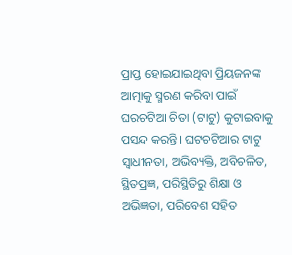ପ୍ରାପ୍ତ ହୋଇଯାଇଥିବା ପ୍ରିୟଜନଙ୍କ ଆତ୍ମାକୁ ସ୍ମରଣ କରିବା ପାଇଁ ଘରଚଟିଆ ଚିତା (ଟାଟୁ) କୁଟାଇବାକୁ ପସନ୍ଦ କରନ୍ତି। ଘଟଚଟିଆର ଟାଟୁ ସ୍ୱାଧୀନତା, ଅଭିବ୍ୟକ୍ତି, ଅବିଚଳିତ, ସ୍ଥିତପ୍ରଜ୍ଞ, ପରିସ୍ଥିତିରୁ ଶିକ୍ଷା ଓ ଅଭିଜ୍ଞତା, ପରିବେଶ ସହିତ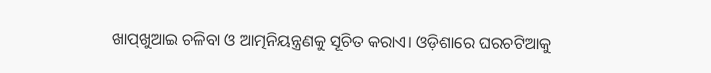ଖାପ୍‌‌ଖୁଆଇ ଚଳିବା ଓ ଆତ୍ମନିୟନ୍ତ୍ରଣକୁ ସୂଚିତ କରାଏ। ଓଡ଼ିଶାରେ ଘରଚଟିଆକୁ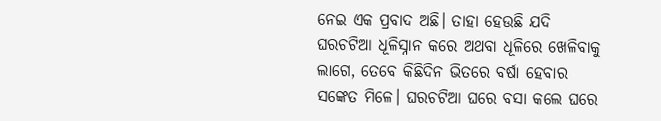ନେଇ ଏକ ପ୍ରବାଦ ଅଛି। ତାହା ହେଉଛି ଯଦି ଘରଚଟିଆ ଧୂଳିସ୍ନାନ କରେ ଅଥବା ଧୂଳିରେ ଖେଳିବାକୁ ଲାଗେ, ତେବେ କିଛିଦିନ ଭିତରେ ବର୍ଷା ହେବାର ସଙ୍କେତ ମିଳେ। ଘରଚଟିଆ ଘରେ ବସା କଲେ ଘରେ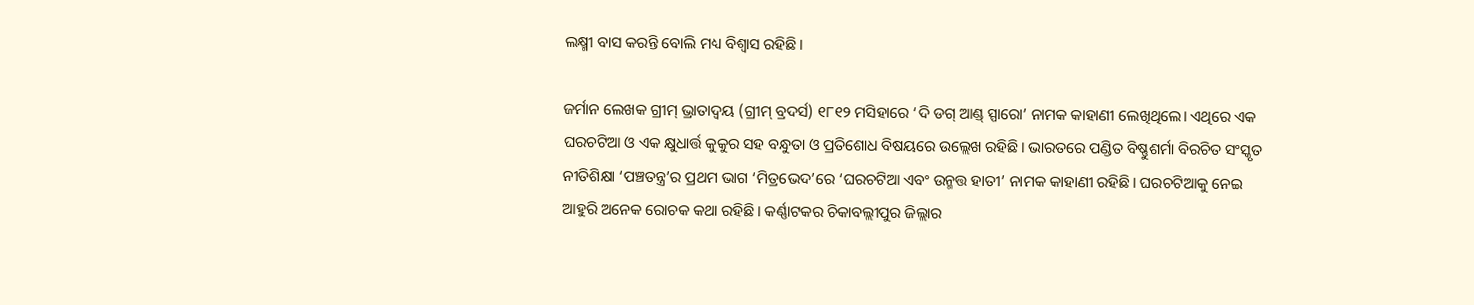ଲକ୍ଷ୍ମୀ ବାସ କରନ୍ତି ବୋଲି ମଧ୍ୟ ବିଶ୍ୱାସ ରହିଛି।

ଜର୍ମାନ ଲେଖକ ଗ୍ରୀମ୍‌‌ ଭ୍ରାତାଦ୍ୱୟ (ଗ୍ରୀମ୍‌‌ ବ୍ରଦର୍ସ) ୧୮୧୨ ମସିହାରେ ‘ଦି ଡଗ୍‌‌ ଆଣ୍ଡ୍‌‌ ସ୍ପାରୋ’ ନାମକ କାହାଣୀ ଲେଖିଥିଲେ। ଏଥିରେ ଏକ ଘରଚଟିଆ ଓ ଏକ କ୍ଷୁଧାର୍ତ୍ତ କୁକୁର ସହ ବନ୍ଧୁତା ଓ ପ୍ରତିଶୋଧ ବିଷୟରେ ଉଲ୍ଲେଖ ରହିଛି। ଭାରତରେ ପଣ୍ଡିତ ବିଷ୍ଣୁଶର୍ମା ବିରଚିତ ସଂସ୍କୃତ ନୀତିଶିକ୍ଷା ‘ପଞ୍ଚତନ୍ତ୍ର’ର ପ୍ରଥମ ଭାଗ ‘ମିତ୍ରଭେଦ’ରେ ‘ଘରଚଟିଆ ଏବଂ ଉନ୍ମତ୍ତ ହାତୀ’ ନାମକ କାହାଣୀ ରହିଛି। ଘରଚଟିଆକୁ ନେଇ ଆହୁରି ଅନେକ ରୋଚକ କଥା ରହିଛି। କର୍ଣ୍ଣାଟକର ଚିକାବଲ୍ଲୀପୁର ଜିଲ୍ଲାର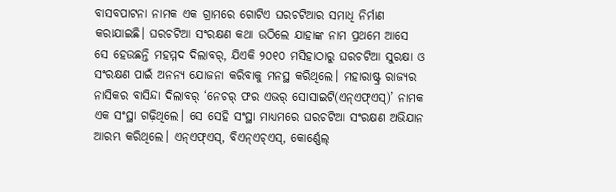ବାସବପାଟନା ନାମକ ଏକ ଗ୍ରାମରେ ଗୋଟିଏ ଘରଚଟିଆର ସମାଧି ନିର୍ମାଣ କରାଯାଇଛି। ଘରଚଟିଆ ସଂରକ୍ଷଣ କଥା ଉଠିଲେ ଯାହାଙ୍କ ନାମ ପ୍ରଥମେ ଆସେ ସେ ହେଉଛନ୍ତି ମହମ୍ମଦ ଦିଲାବର୍‌‌, ଯିଏକି ୨୦୧୦ ମସିହାଠାରୁ ଘରଚଟିଆ ସୁରକ୍ଷା ଓ ସଂରକ୍ଷଣ ପାଇଁ ଅନନ୍ୟ ଯୋଜନା କରିବାକୁ ମନସ୍ଥ କରିଥିଲେ। ମହାରାଷ୍ଟ୍ର ରାଜ୍ୟର ନାସିକର ବାସିନ୍ଦା ଦିଲାବର୍‌‌ ‘ନେଚର୍‌‌ ଫର ଏଭର୍‌‌ ସୋସାଇଟି(ଏନ୍‌‌ଏଫ୍‌‌ଏସ୍‌‌)’ ନାମକ ଏକ ସଂସ୍ଥା ଗଢ଼ିଥିଲେ। ସେ ସେହି ସଂସ୍ଥା ମାଧ୍ୟମରେ ଘରଚଟିଆ ସଂରକ୍ଷଣ ଅଭିଯାନ ଆରମ୍ଭ କରିଥିଲେ। ଏନ୍‌‌ଏଫ୍‌‌ଏସ୍‌‌, ବିଏନ୍‌‌ଏଚ୍‌‌ଏସ୍‌‌, କୋର୍ଣ୍ଣେଲ୍‌‌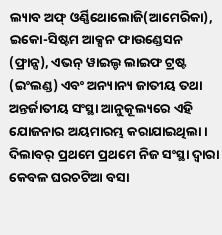ଲ୍ୟାବ ଅଫ୍‌‌ ଓର୍ଣ୍ଣିଥୋଲୋଜି(ଆମେରିକା), ଇକୋ-ସିଷ୍ଟମ ଆକ୍ସନ ଫାଉଣ୍ଡେସନ (ଫ୍ରାନ୍ସ), ଏଭନ୍‌‌ ୱାଇଲ୍ଡ ଲାଇଫ ଟ୍ରଷ୍ଟ (ଇଂଲଣ୍ଡ) ଏବଂ ଅନ୍ୟାନ୍ୟ ଜାତୀୟ ତଥା ଅନ୍ତର୍ଜାତୀୟ ସଂସ୍ଥା ଆନୁକୂଲ୍ୟରେ ଏହି ଯୋଜନାର ଅୟମାରମ୍ଭ କରାଯାଇଥିଲା। ଦିଲାବର୍‌‌ ପ୍ରଥମେ ପ୍ରଥମେ ନିଜ ସଂସ୍ଥା ଦ୍ୱାରା କେବଳ ଘରଚଟିଆ ବସା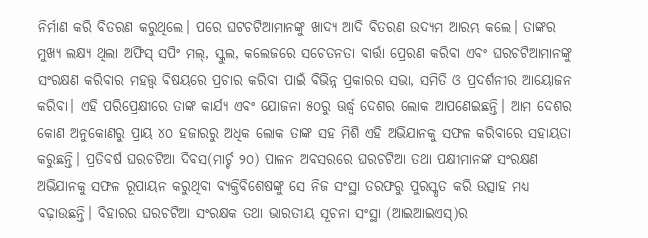ନିର୍ମାଣ କରି ବିତରଣ କରୁଥିଲେ। ପରେ ଘଟଚଟିଆମାନଙ୍କୁ ଖାଦ୍ୟ ଆଦି ବିତରଣ ଉଦ୍ୟମ ଆରମ୍ଭ କଲେ। ତାଙ୍କର ମୁଖ୍ୟ ଲକ୍ଷ୍ୟ ଥିଲା ଅଫିସ୍‌‌ ସପିଂ ମଲ୍‌‌, ସ୍କୁଲ, କଲେଜରେ ସଚେତନତା ବାର୍ତ୍ତା ପ୍ରେରଣ କରିବା ଏବଂ ଘରଚଟିଆମାନଙ୍କୁ ସଂରକ୍ଷଣ କରିବାର ମହତ୍ତ୍ୱ ବିଷୟରେ ପ୍ରଚାର କରିବା ପାଇଁ ବିଭିନ୍ନ ପ୍ରକାରର ସଭା, ସମିତି ଓ ପ୍ରଦର୍ଶନୀର ଆୟୋଜନ କରିବା। ଏହି ପରିପ୍ରେକ୍ଷୀରେ ତାଙ୍କ କାର୍ଯ୍ୟ ଏବଂ ଯୋଜନା ୫୦ରୁ ଊର୍ଦ୍ଧ୍ବ ଦେଶର ଲୋକ ଆପଣେଇଛନ୍ତି। ଆମ ଦେଶର କୋଣ ଅନୁକୋଣରୁ ପ୍ରାୟ ୪୦ ହଜାରରୁ ଅଧିକ ଲୋକ ତାଙ୍କ ସହ ମିଶି ଏହି ଅଭିଯାନକୁ ସଫଳ କରିବାରେ ସହାୟତା କରୁଛନ୍ତି। ପ୍ରତିବର୍ଷ ଘରଚଟିଆ ଦିବସ(ମାର୍ଚ୍ଚ ୨୦) ପାଳନ ଅବସରରେ ଘରଚଟିଆ ତଥା ପକ୍ଷୀମାନଙ୍କ ସଂରକ୍ଷଣ ଅଭିଯାନକୁ ସଫଳ ରୂପାୟନ କରୁଥିବା ବ୍ୟକ୍ତିବିଶେଷଙ୍କୁ ସେ ନିଜ ସଂସ୍ଥା ତରଫରୁ ପୁରସ୍କୃତ କରି ଉତ୍ସାହ ମଧ୍ୟ ବଢ଼ାଉଛନ୍ତି। ବିହାରର ଘରଚଟିଆ ସଂରକ୍ଷକ ତଥା ଭାରତୀୟ ସୂଚନା ସଂସ୍ଥା (ଆଇଆଇଏସ୍‌‌)ର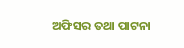ଅଫିସର ତଥା ପାଟନା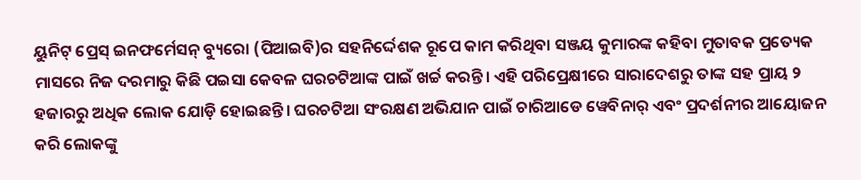ୟୁନିଟ୍‌‌ ପ୍ରେସ୍‌‌ ଇନଫର୍ମେସନ୍‌‌ ବ୍ୟୁରୋ (ପିଆଇବି)ର ସହନିର୍ଦ୍ଦେଶକ ରୂପେ କାମ କରିଥିବା ସଞ୍ଜୟ କୁମାରଙ୍କ କହିବା ମୁତାବକ ପ୍ରତ୍ୟେକ ମାସରେ ନିଜ ଦରମାରୁ କିଛି ପଇସା କେବଳ ଘରଚଟିଆଙ୍କ ପାଇଁ ଖର୍ଚ୍ଚ କରନ୍ତି। ଏହି ପରିପ୍ରେକ୍ଷୀରେ ସାରାଦେଶରୁ ତାଙ୍କ ସହ ପ୍ରାୟ ୨ ହଜାରରୁ ଅଧିକ ଲୋକ ଯୋଡ଼ି ହୋଇଛନ୍ତି। ଘରଚଟିଆ ସଂରକ୍ଷଣ ଅଭିଯାନ ପାଇଁ ଚାରିଆଡେ ୱେବିନାର୍‌‌ ଏବଂ ପ୍ରଦର୍ଶନୀର ଆୟୋଜନ କରି ଲୋକଙ୍କୁ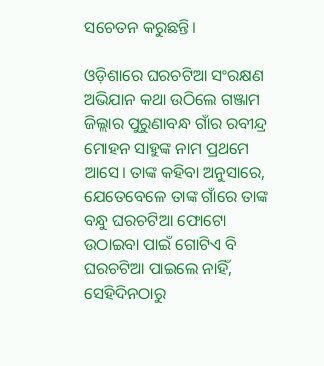ସଚେତନ କରୁଛନ୍ତି।

ଓଡ଼ିଶାରେ ଘରଚଟିଆ ସଂରକ୍ଷଣ ଅଭିଯାନ କଥା ଉଠିଲେ ଗଞ୍ଜାମ ଜିଲ୍ଲାର ପୁରୁଣାବନ୍ଧ ଗାଁର ରବୀନ୍ଦ୍ର ମୋହନ ସାହୁଙ୍କ ନାମ ପ୍ରଥମେ ଆସେ। ତାଙ୍କ କହିବା ଅନୁସାରେ, ଯେତେବେଳେ ତାଙ୍କ ଗାଁରେ ତାଙ୍କ ବନ୍ଧୁ ଘରଚଟିଆ ଫୋଟୋ ଉଠାଇବା ପାଇଁ ଗୋଟିଏ ବି ଘରଚଟିଆ ପାଇଲେ ନାହିଁ, ସେହିଦିନଠାରୁ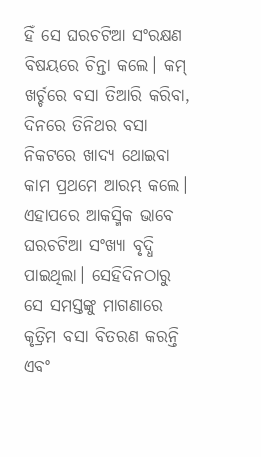ହିଁ ସେ ଘରଚଟିଆ ସଂରକ୍ଷଣ ବିଷୟରେ ଚିନ୍ତା କଲେ। କମ୍‌‌ ଖର୍ଚ୍ଚରେ ବସା ତିଆରି କରିବା, ଦିନରେ ତିନିଥର ବସା ନିକଟରେ ଖାଦ୍ୟ ଥୋଇବା କାମ ପ୍ରଥମେ ଆରମ୍ଭ କଲେ। ଏହାପରେ ଆକସ୍ମିକ ଭାବେ ଘରଚଟିଆ ସଂଖ୍ୟା ବୃଦ୍ଧି ପାଇଥିଲା। ସେହିଦିନଠାରୁ ସେ ସମସ୍ତଙ୍କୁ ମାଗଣାରେ କୃତ୍ରିମ ବସା ବିତରଣ କରନ୍ତି ଏବଂ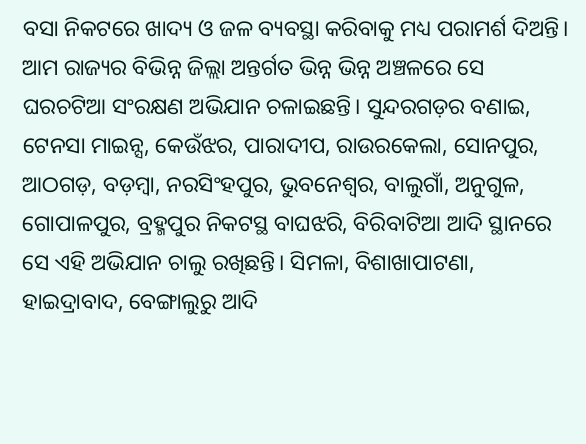ବସା ନିକଟରେ ଖାଦ୍ୟ ଓ ଜଳ ବ୍ୟବସ୍ଥା କରିବାକୁ ମଧ୍ୟ ପରାମର୍ଶ ଦିଅନ୍ତି। ଆମ ରାଜ୍ୟର ବିଭିନ୍ନ ଜିଲ୍ଲା ଅନ୍ତର୍ଗତ ଭିନ୍ନ ଭିନ୍ନ ଅଞ୍ଚଳରେ ସେ ଘରଚଟିଆ ସଂରକ୍ଷଣ ଅଭିଯାନ ଚଳାଇଛନ୍ତି। ସୁନ୍ଦରଗଡ଼ର ବଣାଇ, ଟେନସା ମାଇନ୍ସ, କେଉଁଝର, ପାରାଦୀପ, ରାଉରକେଲା, ସୋନପୁର, ଆଠଗଡ଼, ବଡ଼ମ୍ୱା, ନରସିଂହପୁର, ଭୁବନେଶ୍ୱର, ବାଲୁଗାଁ, ଅନୁଗୁଳ, ଗୋପାଳପୁର, ବ୍ରହ୍ମପୁର ନିକଟସ୍ଥ ବାଘଝରି, ବିରିବାଟିଆ ଆଦି ସ୍ଥାନରେ ସେ ଏହି ଅଭିଯାନ ଚାଲୁ ରଖିଛନ୍ତି। ସିମଳା, ବିଶାଖାପାଟଣା, ହାଇଦ୍ରାବାଦ, ବେଙ୍ଗାଲୁରୁ ଆଦି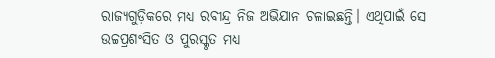ରାଜ୍ୟଗୁଡ଼ିକରେ ମଧ୍ୟ ରବୀନ୍ଦ୍ର ନିଜ ଅଭିଯାନ ଚଳାଇଛନ୍ତି। ଏଥିପାଇଁ ସେ ଉଚ୍ଚପ୍ରଶଂସିତ ଓ ପୁରସ୍କୃତ ମଧ୍ୟ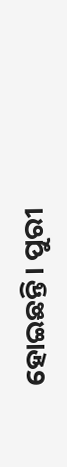ହୋଇଛନ୍ତି। ପୁରୀ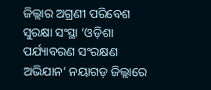ଜିଲ୍ଲାର ଅଗ୍ରଣୀ ପରିବେଶ ସୁରକ୍ଷା ସଂସ୍ଥା ‘ଓଡ଼ିଶା ପର୍ଯ୍ୟାବରଣ ସଂରକ୍ଷଣ ଅଭିଯାନ’ ନୟାଗଡ଼ ଜିଲ୍ଲାରେ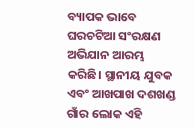ବ୍ୟାପକ ଭାବେ ଘରଚଟିଆ ସଂରକ୍ଷଣ ଅଭିଯାନ ଆରମ୍ଭ କରିଛି। ସ୍ଥାନୀୟ ଯୁବକ ଏବଂ ଆଖପାଖ ଦଶଖଣ୍ଡ ଗାଁର ଲୋକ ଏହି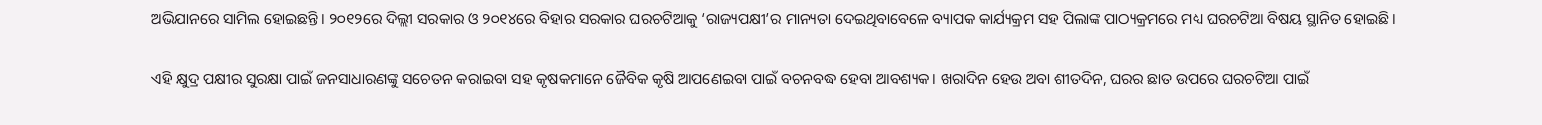ଅଭିଯାନରେ ସାମିଲ ହୋଇଛନ୍ତି। ୨୦୧୨ରେ ଦିଲ୍ଲୀ ସରକାର ଓ ୨୦୧୪ରେ ବିହାର ସରକାର ଘରଚଟିଆକୁ ‘ରାଜ୍ୟପକ୍ଷୀ’ର ମାନ୍ୟତା ଦେଇଥିବାବେଳେ ବ୍ୟାପକ କାର୍ଯ୍ୟକ୍ରମ ସହ ପିଲାଙ୍କ ପାଠ୍ୟକ୍ରମରେ ମଧ୍ୟ ଘରଚଟିଆ ବିଷୟ ସ୍ଥାନିତ ହୋଇଛି।

ଏହି କ୍ଷୁଦ୍ର ପକ୍ଷୀର ସୁରକ୍ଷା ପାଇଁ ଜନସାଧାରଣଙ୍କୁ ସଚେତନ କରାଇବା ସହ କୃଷକମାନେ ଜୈବିକ କୃଷି ଆପଣେଇବା ପାଇଁ ବଚନବଦ୍ଧ ହେବା ଆବଶ୍ୟକ। ଖରାଦିନ ହେଉ ଅବା ଶୀତଦିନ, ଘରର ଛାତ ଉପରେ ଘରଚଟିଆ ପାଇଁ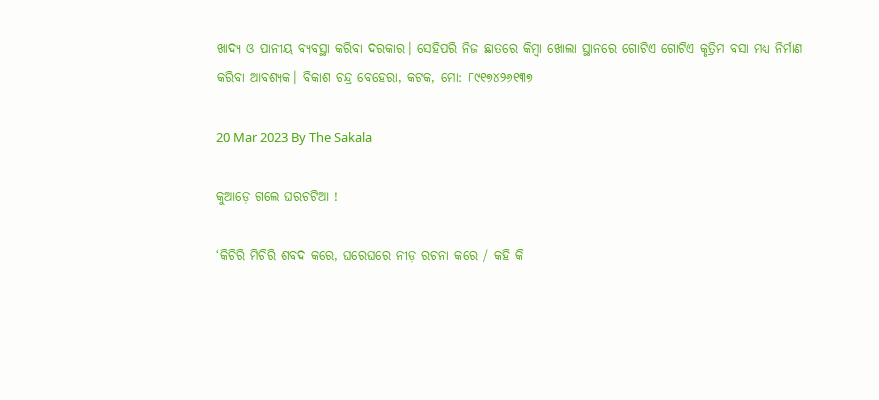ଖାଦ୍ୟ ଓ ପାନୀୟ ବ୍ୟବସ୍ଥା କରିବା ଦରକାର। ସେହିପରି ନିଜ ଛାତରେ କିମ୍ୱା ଖୋଲା ସ୍ଥାନରେ ଗୋଟିଏ ଗୋଟିଏ କୃତ୍ରିମ ବସା ମଧ୍ୟ ନିର୍ମାଣ କରିବା ଆବଶ୍ୟକ। ବିକାଶ ଚନ୍ଦ୍ର ବେହେରା, କଟକ, ମୋ: ୮୯୧୭୪୨୬୧୩୭

20 Mar 2023 By The Sakala

କୁଆଡ଼େ ଗଲେ ଘରଚଟିଆ !

‘କିଚିରି ମିଚିରି ଶବଦ କରେ, ଘରେଘରେ ନୀଡ଼ ରଚନା କରେ / କହି କି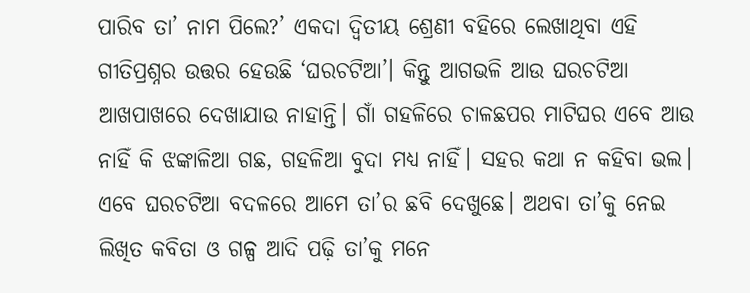ପାରିବ ତା’ ନାମ ପିଲେ?’ ଏକଦା ଦ୍ୱିତୀୟ ଶ୍ରେଣୀ ବହିରେ ଲେଖାଥିବା ଏହି ଗୀତିପ୍ରଶ୍ନର ଉତ୍ତର ହେଉଛି ‘ଘରଚଟିଆ’। କିନ୍ତୁ ଆଗଭଳି ଆଉ ଘରଚଟିଆ ଆଖପାଖରେ ଦେଖାଯାଉ ନାହାନ୍ତି। ଗାଁ ଗହଳିରେ ଚାଳଛପର ମାଟିଘର ଏବେ ଆଉ ନାହିଁ କି ଝଙ୍କାଳିଆ ଗଛ, ଗହଳିଆ ବୁଦା ମଧ୍ୟ ନାହିଁ। ସହର କଥା ନ କହିବା ଭଲ। ଏବେ ଘରଚଟିଆ ବଦଳରେ ଆମେ ତା’ର ଛବି ଦେଖୁଛେ। ଅଥବା ତା’କୁ ନେଇ ଲିଖିତ କବିତା ଓ ଗଳ୍ପ ଆଦି ପଢ଼ି ତା’କୁ ମନେ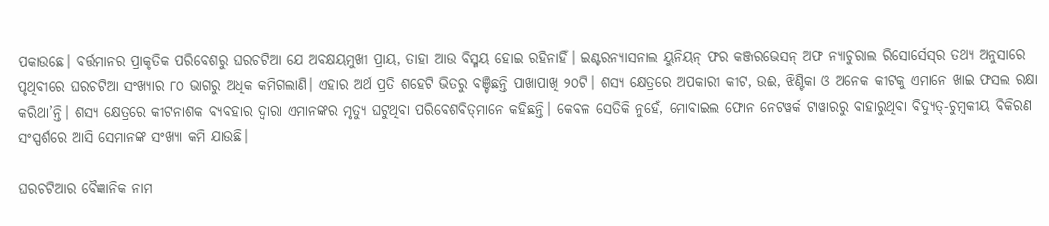ପକାଉଛେ। ବର୍ତ୍ତମାନର ପ୍ରାକୃତିକ ପରିବେଶରୁ ଘରଚଟିଆ ଯେ ଅବକ୍ଷୟମୁଖୀ ପ୍ରାୟ, ତାହା ଆଉ ବିସ୍ମୟ ହୋଇ ରହିନାହିଁ। ଇଣ୍ଟରନ୍ୟାସନାଲ ୟୁନିୟନ୍‌‌ ଫର କଞ୍ଜରଭେସନ୍‌‌ ଅଫ ନ୍ୟାଚୁରାଲ ରିସୋର୍ସେସ୍‌‌ର ତଥ୍ୟ ଅନୁସାରେ ପୃଥିବୀରେ ଘରଚଟିଆ ସଂଖ୍ୟାର ୮୦ ଭାଗରୁ ଅଧିକ କମିଗଲାଣି। ଏହାର ଅର୍ଥ ପ୍ରତି ଶହେଟି ଭିତରୁ ବଞ୍ଚିଛନ୍ତି ପାଖାପାଖି ୨୦ଟି। ଶସ୍ୟ କ୍ଷେତ୍ରରେ ଅପକାରୀ କୀଟ, ଉଈ, ଝିଣ୍ଟିକା ଓ ଅନେକ କୀଟକୁ ଏମାନେ ଖାଇ ଫସଲ ରକ୍ଷା କରିଥା’ନ୍ତି। ଶସ୍ୟ କ୍ଷେତ୍ରରେ କୀଟନାଶକ ବ୍ୟବହାର ଦ୍ୱାରା ଏମାନଙ୍କର ମୃତ୍ୟୁ ଘଟୁଥିବା ପରିବେଶବିତ୍‌‌ମାନେ କହିଛନ୍ତି। କେବଳ ସେତିକି ନୁହେଁ, ମୋବାଇଲ ଫୋନ ନେଟୱର୍କ ଟାୱାରରୁ ବାହାରୁଥିବା ବିଦ୍ୟୁତ୍‌‌-ଚୁମ୍ୱକୀୟ ବିକିରଣ ସଂସ୍ପର୍ଶରେ ଆସି ସେମାନଙ୍କ ସଂଖ୍ୟା କମି ଯାଉଛି।

ଘରଚଟିଆର ବୈଜ୍ଞାନିକ ନାମ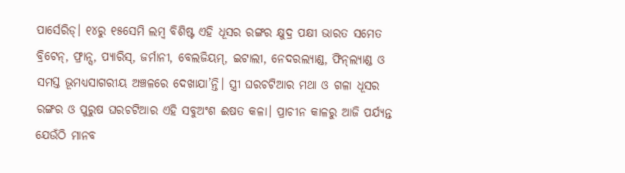ପାର୍ସେରିଡ୍‌‌। ୧୪ରୁ ୧୫ସେମି ଲମ୍ବ ବିଶିଷ୍ଟ ଏହି ଧୂସର ରଙ୍ଗର କ୍ଷୁଦ୍ର ପକ୍ଷୀ ଭାରତ ସମେତ ବ୍ରିଟେନ୍‌‌, ଫ୍ରାନ୍ସ, ପ୍ୟାରିସ୍‌‌, ଜର୍ମାନୀ, ବେଲଜିୟମ୍‌‌, ଇଟାଲୀ, ନେଦରଲ୍ୟାଣ୍ଡ, ଫିନ୍‌‌ଲ୍ୟାଣ୍ଡ ଓ ସମସ୍ତ ଭୂମଧ୍ୟସାଗରୀୟ ଅଞ୍ଚଳରେ ଦେଖାଯା’ନ୍ତି। ସ୍ତ୍ରୀ ଘରଚଟିଆର ମଥା ଓ ଗଳା ଧୂସର ରଙ୍ଗର ଓ ପୁରୁଷ ଘରଚଟିଆର ଏହି ସବୁଅଂଶ ଈଷତ କଳା। ପ୍ରାଚୀନ କାଳରୁ ଆଜି ପର୍ଯ୍ୟନ୍ତ ଯେଉଁଠି ମାନବ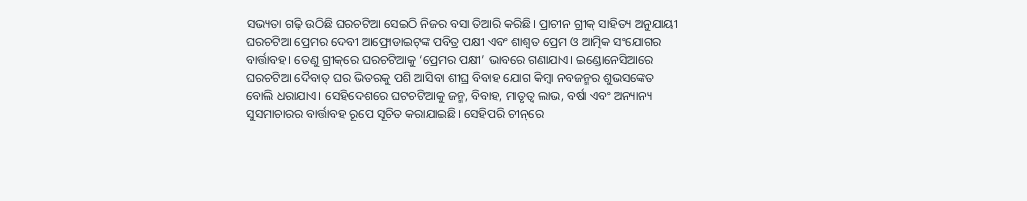ସଭ୍ୟତା ଗଢ଼ି ଉଠିଛି ଘରଚଟିଆ ସେଇଠି ନିଜର ବସା ତିଆରି କରିଛି। ପ୍ରାଚୀନ ଗ୍ରୀକ୍‌‌ ସାହିତ୍ୟ ଅନୁଯାୟୀ ଘରଚଟିଆ ପ୍ରେମର ଦେବୀ ଆଫ୍ରୋଡାଇଟ୍‌‌ଙ୍କ ପବିତ୍ର ପକ୍ଷୀ ଏବଂ ଶାଶ୍ୱତ ପ୍ରେମ ଓ ଆତ୍ମିକ ସଂଯୋଗର ବାର୍ତ୍ତାବହ। ତେଣୁ ଗ୍ରୀକ୍‌‌ରେ ଘରଚଟିଆକୁ ‘ପ୍ରେମର ପକ୍ଷୀ’ ଭାବରେ ଗଣାଯାଏ। ଇଣ୍ଡୋନେସିଆରେ ଘରଚଟିଆ ଦୈବାତ୍‌‌ ଘର ଭିତରକୁ ପଶି ଆସିବା ଶୀଘ୍ର ବିବାହ ଯୋଗ କିମ୍ୱା ନବଜନ୍ମର ଶୁଭସଙ୍କେତ ବୋଲି ଧରାଯାଏ। ସେହିଦେଶରେ ଘଟଚଟିଆକୁ ଜନ୍ମ, ବିବାହ, ମାତୃତ୍ୱ ଲାଭ, ବର୍ଷା ଏବଂ ଅନ୍ୟାନ୍ୟ ସୁସମାଚାରର ବାର୍ତ୍ତାବହ ରୂପେ ସୂଚିତ କରାଯାଇଛି। ସେହିପରି ଚୀନ୍‌‌ରେ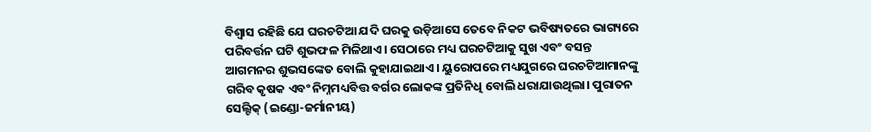ବିଶ୍ୱାସ ରହିଛି ଯେ ଘରଚଟିଆ ଯଦି ଘରକୁ ଉଡ଼ିଆସେ ତେବେ ନିକଟ ଭବିଷ୍ୟତରେ ଭାଗ୍ୟରେ ପରିବର୍ତ୍ତନ ଘଟି ଶୁଭଫଳ ମିଳିଥାଏ। ସେଠାରେ ମଧ୍ୟ ଘରଚଟିଆକୁ ସୁଖ ଏବଂ ବସନ୍ତ ଆଗମନର ଶୁଭସଙ୍କେତ ବୋଲି କୁହାଯାଇଥାଏ। ୟୁରୋପରେ ମଧ୍ୟଯୁଗରେ ଘରଚଟିଆମାନଙ୍କୁ ଗରିବ କୃଷକ ଏବଂ ନିମ୍ନମଧ୍ୟବିତ୍ତ ବର୍ଗର ଲୋକଙ୍କ ପ୍ରତିନିଧି ବୋଲି ଧରାଯାଉଥିଲା। ପୁରାତନ ସେଲ୍ଟିକ୍‌‌ (ଇଣ୍ଡୋ-ଜର୍ମାନୀୟ)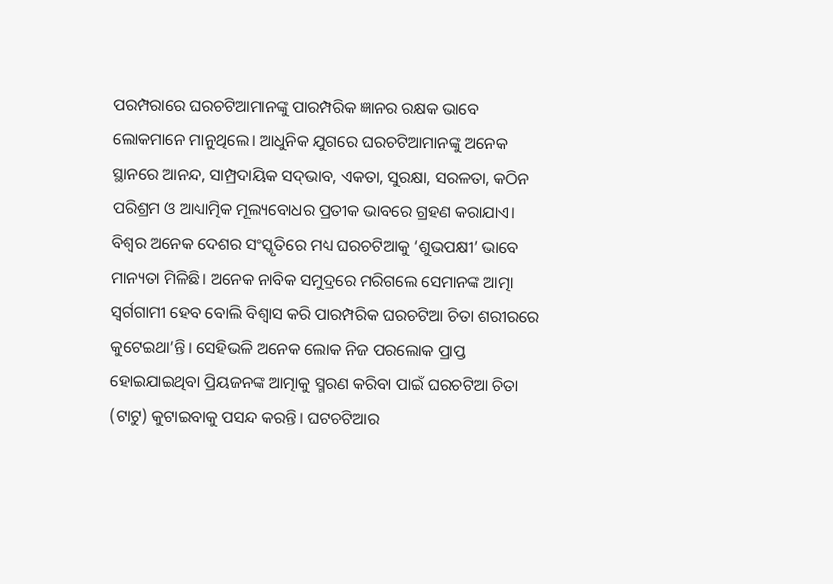ପରମ୍ପରାରେ ଘରଚଟିଆମାନଙ୍କୁ ପାରମ୍ପରିକ ଜ୍ଞାନର ରକ୍ଷକ ଭାବେ ଲୋକମାନେ ମାନୁଥିଲେ। ଆଧୁନିକ ଯୁଗରେ ଘରଚଟିଆମାନଙ୍କୁ ଅନେକ ସ୍ଥାନରେ ଆନନ୍ଦ, ସାମ୍ପ୍ରଦାୟିକ ସଦ୍‌‌ଭାବ, ଏକତା, ସୁରକ୍ଷା, ସରଳତା, କଠିନ ପରିଶ୍ରମ ଓ ଆଧ୍ୟାତ୍ମିକ ମୂଲ୍ୟବୋଧର ପ୍ରତୀକ ଭାବରେ ଗ୍ରହଣ କରାଯାଏ। ବିଶ୍ୱର ଅନେକ ଦେଶର ସଂସ୍କୃତିରେ ମଧ୍ୟ ଘରଚଟିଆକୁ ‘ଶୁଭପକ୍ଷୀ’ ଭାବେ ମାନ୍ୟତା ମିଳିଛି। ଅନେକ ନାବିକ ସମୁଦ୍ରରେ ମରିଗଲେ ସେମାନଙ୍କ ଆତ୍ମା ସ୍ୱର୍ଗଗାମୀ ହେବ ବୋଲି ବିଶ୍ୱାସ କରି ପାରମ୍ପରିକ ଘରଚଟିଆ ଚିତା ଶରୀରରେ କୁଟେଇଥା’ନ୍ତି। ସେହିଭଳି ଅନେକ ଲୋକ ନିଜ ପରଲୋକ ପ୍ରାପ୍ତ ହୋଇଯାଇଥିବା ପ୍ରିୟଜନଙ୍କ ଆତ୍ମାକୁ ସ୍ମରଣ କରିବା ପାଇଁ ଘରଚଟିଆ ଚିତା (ଟାଟୁ) କୁଟାଇବାକୁ ପସନ୍ଦ କରନ୍ତି। ଘଟଚଟିଆର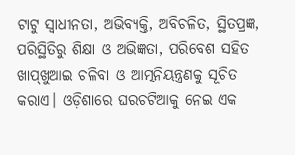ଟାଟୁ ସ୍ୱାଧୀନତା, ଅଭିବ୍ୟକ୍ତି, ଅବିଚଳିତ, ସ୍ଥିତପ୍ରଜ୍ଞ, ପରିସ୍ଥିତିରୁ ଶିକ୍ଷା ଓ ଅଭିଜ୍ଞତା, ପରିବେଶ ସହିତ ଖାପ୍‌‌ଖୁଆଇ ଚଳିବା ଓ ଆତ୍ମନିୟନ୍ତ୍ରଣକୁ ସୂଚିତ କରାଏ। ଓଡ଼ିଶାରେ ଘରଚଟିଆକୁ ନେଇ ଏକ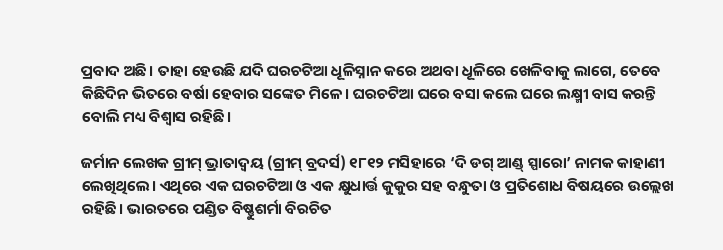ପ୍ରବାଦ ଅଛି। ତାହା ହେଉଛି ଯଦି ଘରଚଟିଆ ଧୂଳିସ୍ନାନ କରେ ଅଥବା ଧୂଳିରେ ଖେଳିବାକୁ ଲାଗେ, ତେବେ କିଛିଦିନ ଭିତରେ ବର୍ଷା ହେବାର ସଙ୍କେତ ମିଳେ। ଘରଚଟିଆ ଘରେ ବସା କଲେ ଘରେ ଲକ୍ଷ୍ମୀ ବାସ କରନ୍ତି ବୋଲି ମଧ୍ୟ ବିଶ୍ୱାସ ରହିଛି।

ଜର୍ମାନ ଲେଖକ ଗ୍ରୀମ୍‌‌ ଭ୍ରାତାଦ୍ୱୟ (ଗ୍ରୀମ୍‌‌ ବ୍ରଦର୍ସ) ୧୮୧୨ ମସିହାରେ ‘ଦି ଡଗ୍‌‌ ଆଣ୍ଡ୍‌‌ ସ୍ପାରୋ’ ନାମକ କାହାଣୀ ଲେଖିଥିଲେ। ଏଥିରେ ଏକ ଘରଚଟିଆ ଓ ଏକ କ୍ଷୁଧାର୍ତ୍ତ କୁକୁର ସହ ବନ୍ଧୁତା ଓ ପ୍ରତିଶୋଧ ବିଷୟରେ ଉଲ୍ଲେଖ ରହିଛି। ଭାରତରେ ପଣ୍ଡିତ ବିଷ୍ଣୁଶର୍ମା ବିରଚିତ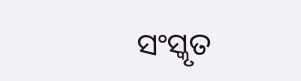ସଂସ୍କୃତ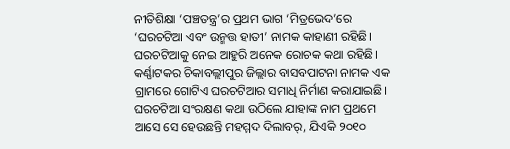ନୀତିଶିକ୍ଷା ‘ପଞ୍ଚତନ୍ତ୍ର’ର ପ୍ରଥମ ଭାଗ ‘ମିତ୍ରଭେଦ’ରେ ‘ଘରଚଟିଆ ଏବଂ ଉନ୍ମତ୍ତ ହାତୀ’ ନାମକ କାହାଣୀ ରହିଛି। ଘରଚଟିଆକୁ ନେଇ ଆହୁରି ଅନେକ ରୋଚକ କଥା ରହିଛି। କର୍ଣ୍ଣାଟକର ଚିକାବଲ୍ଲୀପୁର ଜିଲ୍ଲାର ବାସବପାଟନା ନାମକ ଏକ ଗ୍ରାମରେ ଗୋଟିଏ ଘରଚଟିଆର ସମାଧି ନିର୍ମାଣ କରାଯାଇଛି। ଘରଚଟିଆ ସଂରକ୍ଷଣ କଥା ଉଠିଲେ ଯାହାଙ୍କ ନାମ ପ୍ରଥମେ ଆସେ ସେ ହେଉଛନ୍ତି ମହମ୍ମଦ ଦିଲାବର୍‌‌, ଯିଏକି ୨୦୧୦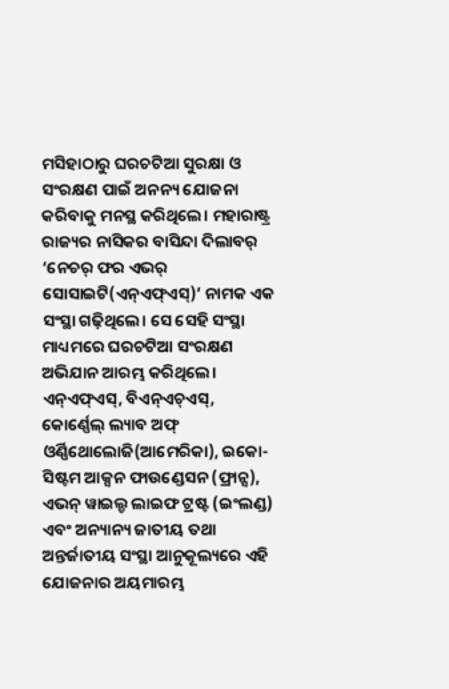ମସିହାଠାରୁ ଘରଚଟିଆ ସୁରକ୍ଷା ଓ ସଂରକ୍ଷଣ ପାଇଁ ଅନନ୍ୟ ଯୋଜନା କରିବାକୁ ମନସ୍ଥ କରିଥିଲେ। ମହାରାଷ୍ଟ୍ର ରାଜ୍ୟର ନାସିକର ବାସିନ୍ଦା ଦିଲାବର୍‌‌ ‘ନେଚର୍‌‌ ଫର ଏଭର୍‌‌ ସୋସାଇଟି(ଏନ୍‌‌ଏଫ୍‌‌ଏସ୍‌‌)’ ନାମକ ଏକ ସଂସ୍ଥା ଗଢ଼ିଥିଲେ। ସେ ସେହି ସଂସ୍ଥା ମାଧ୍ୟମରେ ଘରଚଟିଆ ସଂରକ୍ଷଣ ଅଭିଯାନ ଆରମ୍ଭ କରିଥିଲେ। ଏନ୍‌‌ଏଫ୍‌‌ଏସ୍‌‌, ବିଏନ୍‌‌ଏଚ୍‌‌ଏସ୍‌‌, କୋର୍ଣ୍ଣେଲ୍‌‌ ଲ୍ୟାବ ଅଫ୍‌‌ ଓର୍ଣ୍ଣିଥୋଲୋଜି(ଆମେରିକା), ଇକୋ-ସିଷ୍ଟମ ଆକ୍ସନ ଫାଉଣ୍ଡେସନ (ଫ୍ରାନ୍ସ), ଏଭନ୍‌‌ ୱାଇଲ୍ଡ ଲାଇଫ ଟ୍ରଷ୍ଟ (ଇଂଲଣ୍ଡ) ଏବଂ ଅନ୍ୟାନ୍ୟ ଜାତୀୟ ତଥା ଅନ୍ତର୍ଜାତୀୟ ସଂସ୍ଥା ଆନୁକୂଲ୍ୟରେ ଏହି ଯୋଜନାର ଅୟମାରମ୍ଭ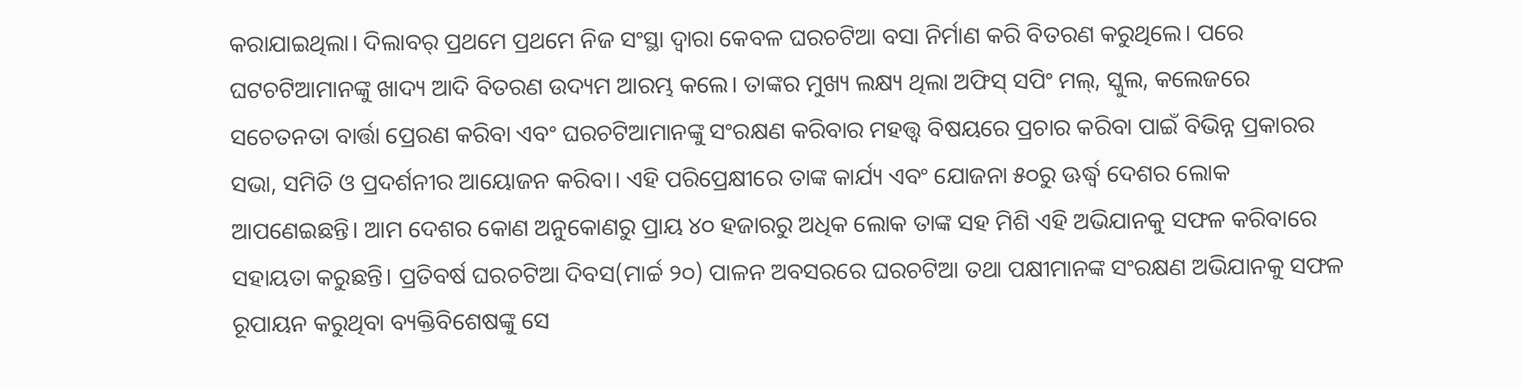କରାଯାଇଥିଲା। ଦିଲାବର୍‌‌ ପ୍ରଥମେ ପ୍ରଥମେ ନିଜ ସଂସ୍ଥା ଦ୍ୱାରା କେବଳ ଘରଚଟିଆ ବସା ନିର୍ମାଣ କରି ବିତରଣ କରୁଥିଲେ। ପରେ ଘଟଚଟିଆମାନଙ୍କୁ ଖାଦ୍ୟ ଆଦି ବିତରଣ ଉଦ୍ୟମ ଆରମ୍ଭ କଲେ। ତାଙ୍କର ମୁଖ୍ୟ ଲକ୍ଷ୍ୟ ଥିଲା ଅଫିସ୍‌‌ ସପିଂ ମଲ୍‌‌, ସ୍କୁଲ, କଲେଜରେ ସଚେତନତା ବାର୍ତ୍ତା ପ୍ରେରଣ କରିବା ଏବଂ ଘରଚଟିଆମାନଙ୍କୁ ସଂରକ୍ଷଣ କରିବାର ମହତ୍ତ୍ୱ ବିଷୟରେ ପ୍ରଚାର କରିବା ପାଇଁ ବିଭିନ୍ନ ପ୍ରକାରର ସଭା, ସମିତି ଓ ପ୍ରଦର୍ଶନୀର ଆୟୋଜନ କରିବା। ଏହି ପରିପ୍ରେକ୍ଷୀରେ ତାଙ୍କ କାର୍ଯ୍ୟ ଏବଂ ଯୋଜନା ୫୦ରୁ ଊର୍ଦ୍ଧ୍ବ ଦେଶର ଲୋକ ଆପଣେଇଛନ୍ତି। ଆମ ଦେଶର କୋଣ ଅନୁକୋଣରୁ ପ୍ରାୟ ୪୦ ହଜାରରୁ ଅଧିକ ଲୋକ ତାଙ୍କ ସହ ମିଶି ଏହି ଅଭିଯାନକୁ ସଫଳ କରିବାରେ ସହାୟତା କରୁଛନ୍ତି। ପ୍ରତିବର୍ଷ ଘରଚଟିଆ ଦିବସ(ମାର୍ଚ୍ଚ ୨୦) ପାଳନ ଅବସରରେ ଘରଚଟିଆ ତଥା ପକ୍ଷୀମାନଙ୍କ ସଂରକ୍ଷଣ ଅଭିଯାନକୁ ସଫଳ ରୂପାୟନ କରୁଥିବା ବ୍ୟକ୍ତିବିଶେଷଙ୍କୁ ସେ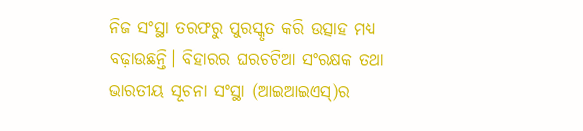ନିଜ ସଂସ୍ଥା ତରଫରୁ ପୁରସ୍କୃତ କରି ଉତ୍ସାହ ମଧ୍ୟ ବଢ଼ାଉଛନ୍ତି। ବିହାରର ଘରଚଟିଆ ସଂରକ୍ଷକ ତଥା ଭାରତୀୟ ସୂଚନା ସଂସ୍ଥା (ଆଇଆଇଏସ୍‌‌)ର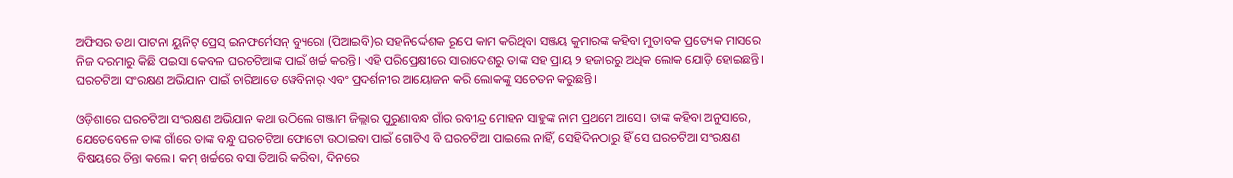ଅଫିସର ତଥା ପାଟନା ୟୁନିଟ୍‌‌ ପ୍ରେସ୍‌‌ ଇନଫର୍ମେସନ୍‌‌ ବ୍ୟୁରୋ (ପିଆଇବି)ର ସହନିର୍ଦ୍ଦେଶକ ରୂପେ କାମ କରିଥିବା ସଞ୍ଜୟ କୁମାରଙ୍କ କହିବା ମୁତାବକ ପ୍ରତ୍ୟେକ ମାସରେ ନିଜ ଦରମାରୁ କିଛି ପଇସା କେବଳ ଘରଚଟିଆଙ୍କ ପାଇଁ ଖର୍ଚ୍ଚ କରନ୍ତି। ଏହି ପରିପ୍ରେକ୍ଷୀରେ ସାରାଦେଶରୁ ତାଙ୍କ ସହ ପ୍ରାୟ ୨ ହଜାରରୁ ଅଧିକ ଲୋକ ଯୋଡ଼ି ହୋଇଛନ୍ତି। ଘରଚଟିଆ ସଂରକ୍ଷଣ ଅଭିଯାନ ପାଇଁ ଚାରିଆଡେ ୱେବିନାର୍‌‌ ଏବଂ ପ୍ରଦର୍ଶନୀର ଆୟୋଜନ କରି ଲୋକଙ୍କୁ ସଚେତନ କରୁଛନ୍ତି।

ଓଡ଼ିଶାରେ ଘରଚଟିଆ ସଂରକ୍ଷଣ ଅଭିଯାନ କଥା ଉଠିଲେ ଗଞ୍ଜାମ ଜିଲ୍ଲାର ପୁରୁଣାବନ୍ଧ ଗାଁର ରବୀନ୍ଦ୍ର ମୋହନ ସାହୁଙ୍କ ନାମ ପ୍ରଥମେ ଆସେ। ତାଙ୍କ କହିବା ଅନୁସାରେ, ଯେତେବେଳେ ତାଙ୍କ ଗାଁରେ ତାଙ୍କ ବନ୍ଧୁ ଘରଚଟିଆ ଫୋଟୋ ଉଠାଇବା ପାଇଁ ଗୋଟିଏ ବି ଘରଚଟିଆ ପାଇଲେ ନାହିଁ, ସେହିଦିନଠାରୁ ହିଁ ସେ ଘରଚଟିଆ ସଂରକ୍ଷଣ ବିଷୟରେ ଚିନ୍ତା କଲେ। କମ୍‌‌ ଖର୍ଚ୍ଚରେ ବସା ତିଆରି କରିବା, ଦିନରେ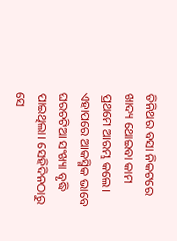ତିନିଥର ବସା ନିକଟରେ ଖାଦ୍ୟ ଥୋଇବା କାମ ପ୍ରଥମେ ଆରମ୍ଭ କଲେ। ଏହାପରେ ଆକସ୍ମିକ ଭାବେ ଘରଚଟିଆ ସଂଖ୍ୟା ବୃଦ୍ଧି ପାଇଥିଲା। ସେହିଦିନଠାରୁ ସେ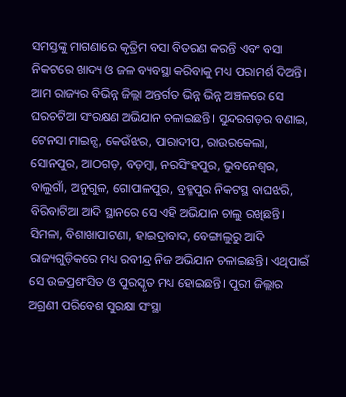ସମସ୍ତଙ୍କୁ ମାଗଣାରେ କୃତ୍ରିମ ବସା ବିତରଣ କରନ୍ତି ଏବଂ ବସା ନିକଟରେ ଖାଦ୍ୟ ଓ ଜଳ ବ୍ୟବସ୍ଥା କରିବାକୁ ମଧ୍ୟ ପରାମର୍ଶ ଦିଅନ୍ତି। ଆମ ରାଜ୍ୟର ବିଭିନ୍ନ ଜିଲ୍ଲା ଅନ୍ତର୍ଗତ ଭିନ୍ନ ଭିନ୍ନ ଅଞ୍ଚଳରେ ସେ ଘରଚଟିଆ ସଂରକ୍ଷଣ ଅଭିଯାନ ଚଳାଇଛନ୍ତି। ସୁନ୍ଦରଗଡ଼ର ବଣାଇ, ଟେନସା ମାଇନ୍ସ, କେଉଁଝର, ପାରାଦୀପ, ରାଉରକେଲା, ସୋନପୁର, ଆଠଗଡ଼, ବଡ଼ମ୍ୱା, ନରସିଂହପୁର, ଭୁବନେଶ୍ୱର, ବାଲୁଗାଁ, ଅନୁଗୁଳ, ଗୋପାଳପୁର, ବ୍ରହ୍ମପୁର ନିକଟସ୍ଥ ବାଘଝରି, ବିରିବାଟିଆ ଆଦି ସ୍ଥାନରେ ସେ ଏହି ଅଭିଯାନ ଚାଲୁ ରଖିଛନ୍ତି। ସିମଳା, ବିଶାଖାପାଟଣା, ହାଇଦ୍ରାବାଦ, ବେଙ୍ଗାଲୁରୁ ଆଦି ରାଜ୍ୟଗୁଡ଼ିକରେ ମଧ୍ୟ ରବୀନ୍ଦ୍ର ନିଜ ଅଭିଯାନ ଚଳାଇଛନ୍ତି। ଏଥିପାଇଁ ସେ ଉଚ୍ଚପ୍ରଶଂସିତ ଓ ପୁରସ୍କୃତ ମଧ୍ୟ ହୋଇଛନ୍ତି। ପୁରୀ ଜିଲ୍ଲାର ଅଗ୍ରଣୀ ପରିବେଶ ସୁରକ୍ଷା ସଂସ୍ଥା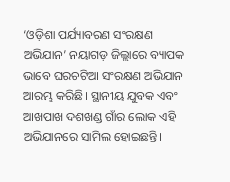‘ଓଡ଼ିଶା ପର୍ଯ୍ୟାବରଣ ସଂରକ୍ଷଣ ଅଭିଯାନ’ ନୟାଗଡ଼ ଜିଲ୍ଲାରେ ବ୍ୟାପକ ଭାବେ ଘରଚଟିଆ ସଂରକ୍ଷଣ ଅଭିଯାନ ଆରମ୍ଭ କରିଛି। ସ୍ଥାନୀୟ ଯୁବକ ଏବଂ ଆଖପାଖ ଦଶଖଣ୍ଡ ଗାଁର ଲୋକ ଏହି ଅଭିଯାନରେ ସାମିଲ ହୋଇଛନ୍ତି।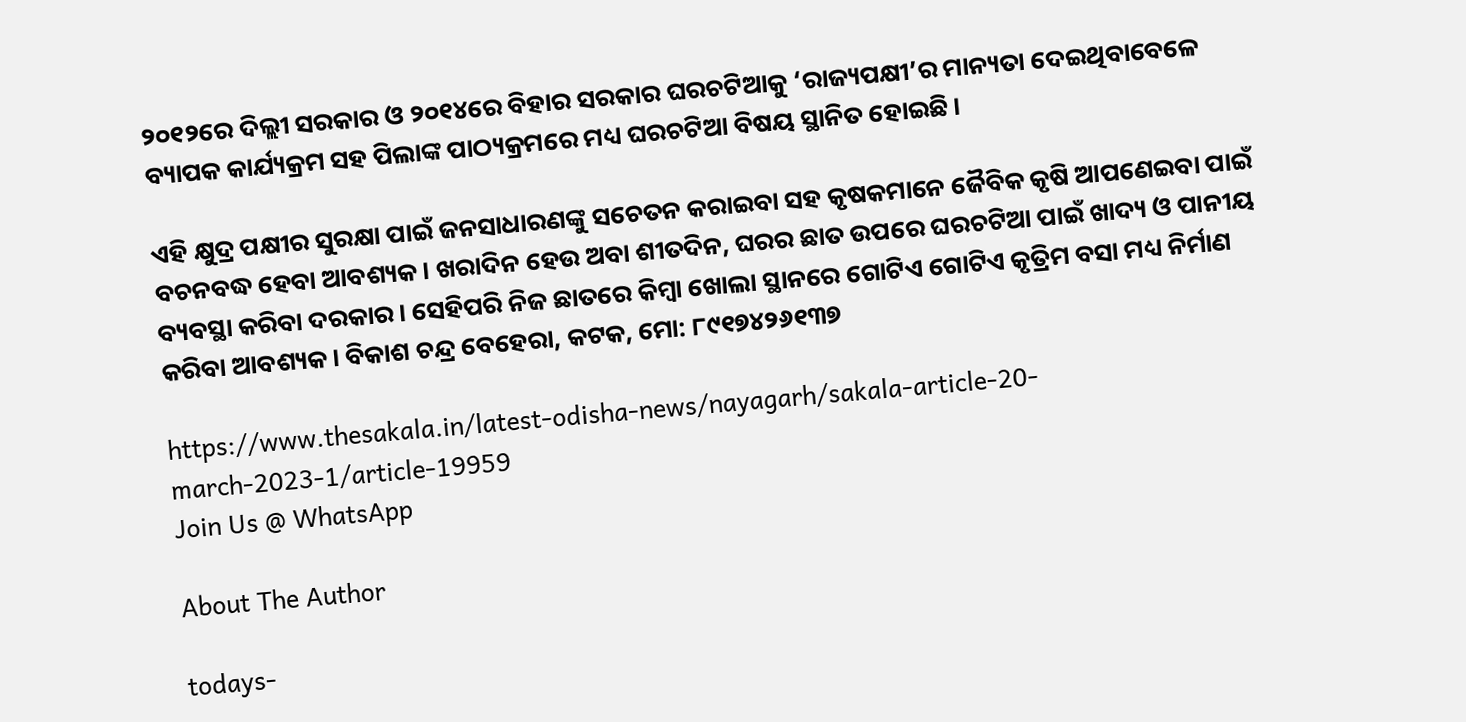୨୦୧୨ରେ ଦିଲ୍ଲୀ ସରକାର ଓ ୨୦୧୪ରେ ବିହାର ସରକାର ଘରଚଟିଆକୁ ‘ରାଜ୍ୟପକ୍ଷୀ’ର ମାନ୍ୟତା ଦେଇଥିବାବେଳେ ବ୍ୟାପକ କାର୍ଯ୍ୟକ୍ରମ ସହ ପିଲାଙ୍କ ପାଠ୍ୟକ୍ରମରେ ମଧ୍ୟ ଘରଚଟିଆ ବିଷୟ ସ୍ଥାନିତ ହୋଇଛି।

ଏହି କ୍ଷୁଦ୍ର ପକ୍ଷୀର ସୁରକ୍ଷା ପାଇଁ ଜନସାଧାରଣଙ୍କୁ ସଚେତନ କରାଇବା ସହ କୃଷକମାନେ ଜୈବିକ କୃଷି ଆପଣେଇବା ପାଇଁ ବଚନବଦ୍ଧ ହେବା ଆବଶ୍ୟକ। ଖରାଦିନ ହେଉ ଅବା ଶୀତଦିନ, ଘରର ଛାତ ଉପରେ ଘରଚଟିଆ ପାଇଁ ଖାଦ୍ୟ ଓ ପାନୀୟ ବ୍ୟବସ୍ଥା କରିବା ଦରକାର। ସେହିପରି ନିଜ ଛାତରେ କିମ୍ୱା ଖୋଲା ସ୍ଥାନରେ ଗୋଟିଏ ଗୋଟିଏ କୃତ୍ରିମ ବସା ମଧ୍ୟ ନିର୍ମାଣ କରିବା ଆବଶ୍ୟକ। ବିକାଶ ଚନ୍ଦ୍ର ବେହେରା, କଟକ, ମୋ: ୮୯୧୭୪୨୬୧୩୭

https://www.thesakala.in/latest-odisha-news/nayagarh/sakala-article-20-march-2023-1/article-19959
Join Us @ WhatsApp

About The Author

todays-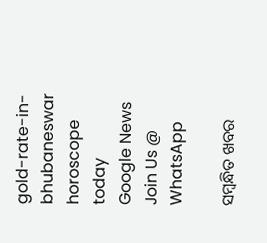gold-rate-in-bhubaneswar
horoscope today
Google News
Join Us @ WhatsApp

ସମ୍ବନ୍ଧିତ ଖବର